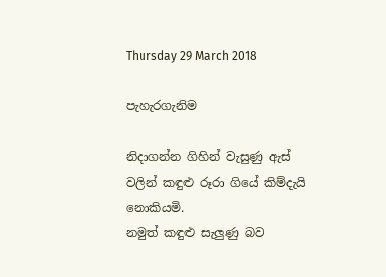Thursday 29 March 2018

පැහැරගැනිම

නිදාගන්න ගිහින් වැසුණු ඇස් වලින් කඳුළු රූරා ගියේ කිම්දැයි නොකියමි.
නමුත් කඳුළු සැලුණු බව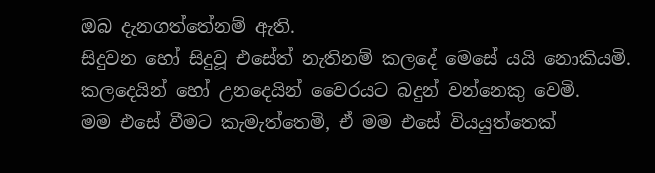ඔබ දැනගත්තේනම් ඇති.
සිදුවන හෝ සිදුවූ එසේත් නැතිනම් කලදේ මෙසේ යයි නොකියමි.
කලදෙයින් හෝ උනදෙයින් වෛරයට බදුන් වන්නෙකු වෙමි.
මම එසේ වීමට කැමැත්තෙමි, ඒ මම එසේ වියයුත්තෙක්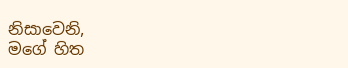නිසාවෙනි,
මගේ හිත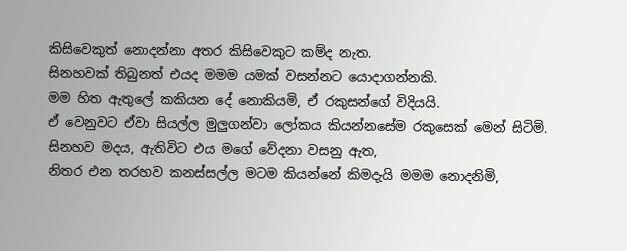කිසිවෙකුත් නොදන්නා අතර කිසිවෙකුට කම්ද නැත.
සිනහවක් තිබුනත් එයද මමම යමක් වසන්නට යොදාගන්නකි.
මම හිත ඇතුලේ කකියන දේ නොකියමි, ඒ රකුසන්ගේ විදියයි.
ඒ වෙනුවට ඒවා සියල්ල මුලුගන්වා ලෝකය කියන්නසේම රකුසෙක් මෙන් සිටිමි.
සිනහව මදය, ඇතිවිට එය මගේ වේදනා වසනු ඇත,
නිතර එන තරහව කනස්සල්ල මටම කියන්නේ කිමදැයි මමම නොදනිමි,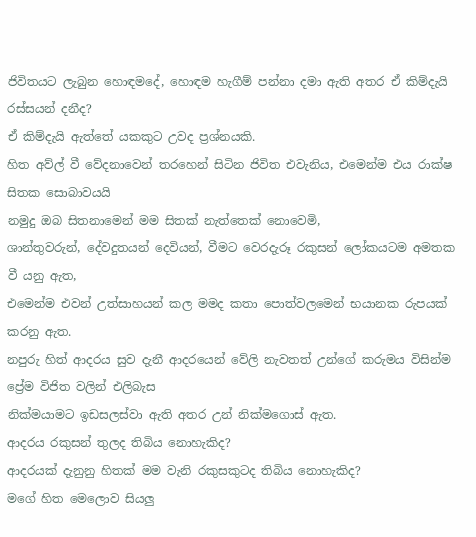ජිවිතයට ලැබුන හොඳමදේ, හොඳම හැගීම් පන්නා දමා ඇති අතර ඒ කිම්දැයි රස්සයන් දනීද?
ඒ කිම්දැයි ඇත්තේ යකකුට උවද ප්‍රශ්නයකි.
හිත අව්ල් වී වේදනාවෙන් තරහෙන් සිටින ජිවිත එවැනිය, එමෙන්ම එය රාක්ෂ සිතක සොබාවයයි
නමුදු ඔබ සිතනාමෙන් මම සිතක් නැත්තෙක් නොවෙමි,
ශාන්තුවරුන්, දේවදුතයන් දෙවියන්, වීමට වෙරදැරූ රකුසන් ලෝකයටම අමතක වී යනු ඇත,
එමෙන්ම එවන් උත්සාහයන් කල මමද කතා පොත්වලමෙන් භයානක රුපයක් කරනු ඇත.
නපුරු හිත් ආදරය සුව දැනී ආදරයෙන් වේලි නැවතත් උන්ගේ කරුමය විසින්ම ප්‍රේම විජිත වලින් එලිබැස
නික්මයාමට ඉඩසලස්වා ඇති අතර උන් නික්මගොස් ඇත.
ආදරය රකුසන් තුලද තිබිය නොහැකිද?
ආදරයක් දැනුනු හිතක් මම වැනි රකුසකුටද තිබිය නොහැකිද?
මගේ හිත මෙලොව සියලු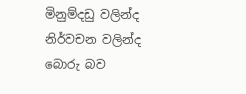මිනුම්දඩු වලින්ද නිර්වචන වලින්ද බොරු බව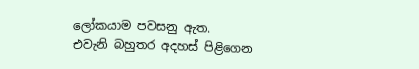ලෝකයාම පවසනු ඇත.
එවැනි බහුතර අදහස් පිළිගෙන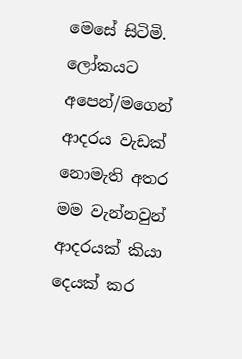මෙසේ සිටිමි. ලෝකයට අපෙන්/මගෙන් ආදරය වැඩක් නොමැති අතර
මම වැන්නවුන් ආදරයක් කියා දෙයක් කර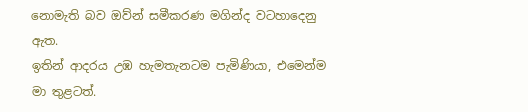නොමැති බව ඔව්න් සමීකරණ මගින්ද වටහාදෙනු ඇත.
ඉතින් ආදරය උඹ හැමතැනටම පැමිණියා, එමෙන්ම මා තුළටත්.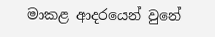මාකළ ආදරයෙන් වුනේ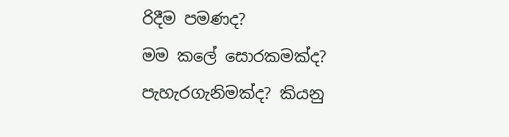රිදීම පමණද?
මම කලේ සොරකමක්ද? පැහැරගැනිමක්ද? කියනු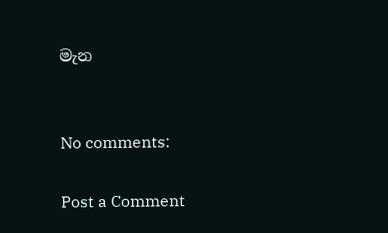මැන


No comments:

Post a Comment